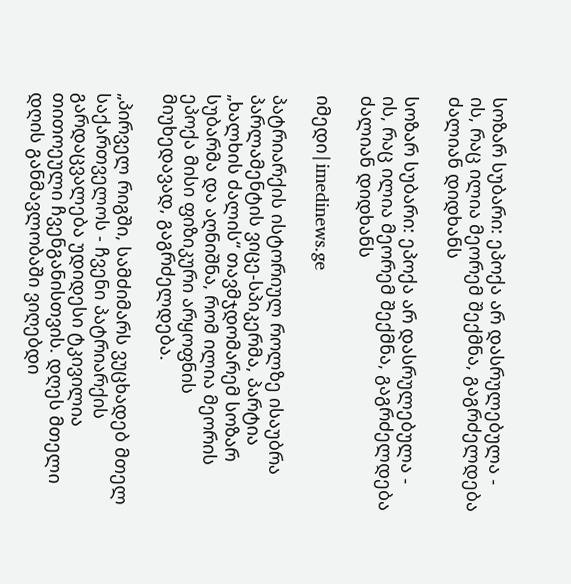სოზარ სუბარი: ეპოქა არ დასრულებულა - ის, რაც ილია მეორემ შექმნა, გაგრძელდება ძალიან დიდხანს

სოზარ სუბარი: ეპოქა არ დასრულებულა - ის, რაც ილია მეორემ შექმნა, გაგრძელდება ძალიან დიდხანს

იმედი|imedinews.ge

პატრიარქის ისტორიულ როლზე ისაუბრა პარლამენტის ვიცე-სპიკერმა, პარტია „ხალხის ძალის“ თავმჯდომარემ სოზარ სუბარმა და აღნიშნა, რომ ილია მეორის ეპოქა მისი ფიზიკური არყოფნის მიუხედავად, გაგრძელდება.

„პირველ რიგში, სამძიმარს ვუცხადებ მთელ საქართველოს - ჩვენი პატრიარქის გარდაცვალება უდიდესი ტკივილია თითოეული ჩვენგანისთვის. დღეს მთელი დღის განმავლობაში ვიღებდი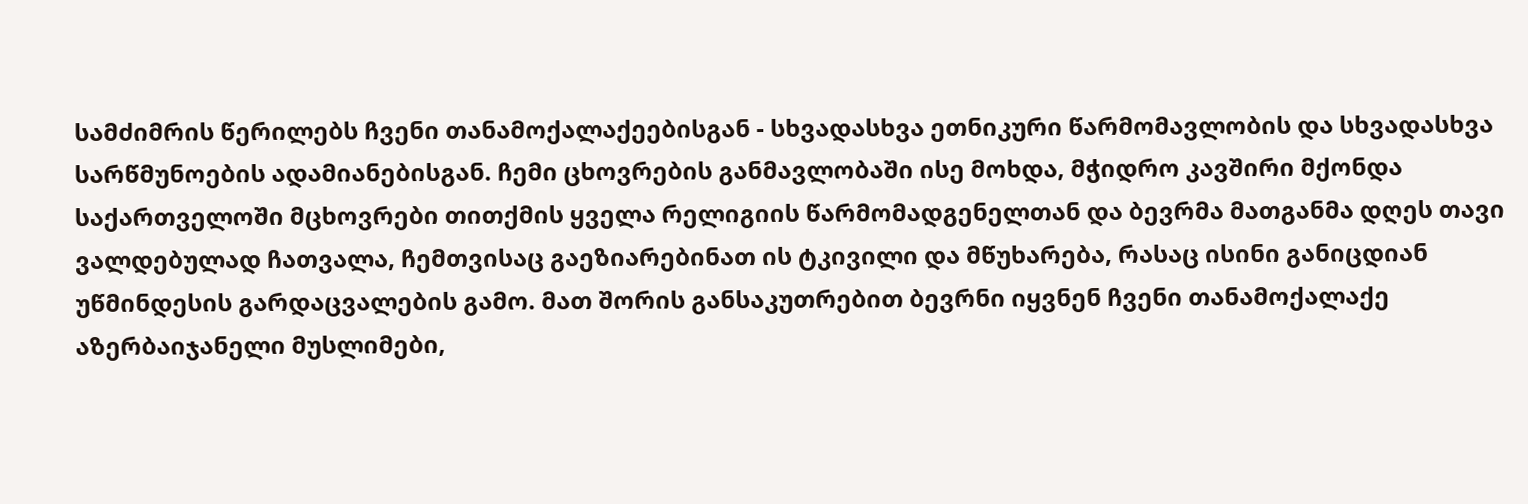სამძიმრის წერილებს ჩვენი თანამოქალაქეებისგან - სხვადასხვა ეთნიკური წარმომავლობის და სხვადასხვა სარწმუნოების ადამიანებისგან. ჩემი ცხოვრების განმავლობაში ისე მოხდა, მჭიდრო კავშირი მქონდა საქართველოში მცხოვრები თითქმის ყველა რელიგიის წარმომადგენელთან და ბევრმა მათგანმა დღეს თავი ვალდებულად ჩათვალა, ჩემთვისაც გაეზიარებინათ ის ტკივილი და მწუხარება, რასაც ისინი განიცდიან უწმინდესის გარდაცვალების გამო. მათ შორის განსაკუთრებით ბევრნი იყვნენ ჩვენი თანამოქალაქე აზერბაიჯანელი მუსლიმები,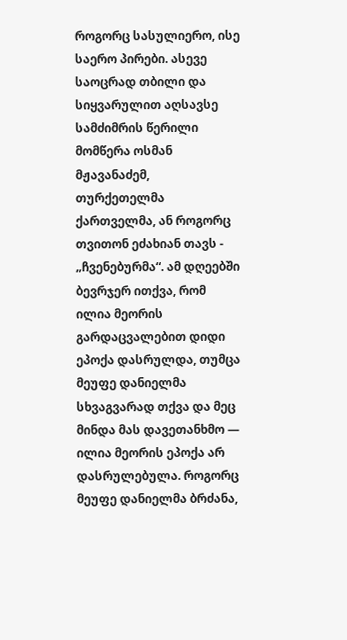როგორც სასულიერო, ისე საერო პირები. ასევე საოცრად თბილი და სიყვარულით აღსავსე სამძიმრის წერილი მომწერა ოსმან მჟავანაძემ, თურქეთელმა ქართველმა, ან როგორც თვითონ ეძახიან თავს - „ჩვენებურმა“. ამ დღეებში ბევრჯერ ითქვა, რომ ილია მეორის გარდაცვალებით დიდი ეპოქა დასრულდა, თუმცა მეუფე დანიელმა სხვაგვარად თქვა და მეც მინდა მას დავეთანხმო — ილია მეორის ეპოქა არ დასრულებულა. როგორც მეუფე დანიელმა ბრძანა,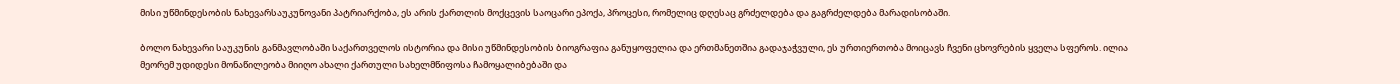მისი უწმინდესობის ნახევარსაუკუნოვანი პატრიარქობა, ეს არის ქართლის მოქცევის საოცარი ეპოქა, პროცესი, რომელიც დღესაც გრძელდება და გაგრძელდება მარადისობაში.

ბოლო ნახევარი საუკუნის განმავლობაში საქართველოს ისტორია და მისი უწმინდესობის ბიოგრაფია განუყოფელია და ერთმანეთშია გადაჯაჭვული, ეს ურთიერთობა მოიცავს ჩვენი ცხოვრების ყველა სფეროს. ილია მეორემ უდიდესი მონაწილეობა მიიღო ახალი ქართული სახელმწიფოსა ჩამოყალიბებაში და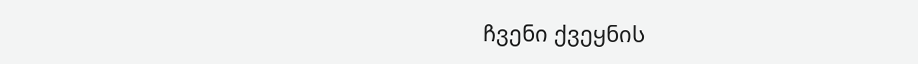ჩვენი ქვეყნის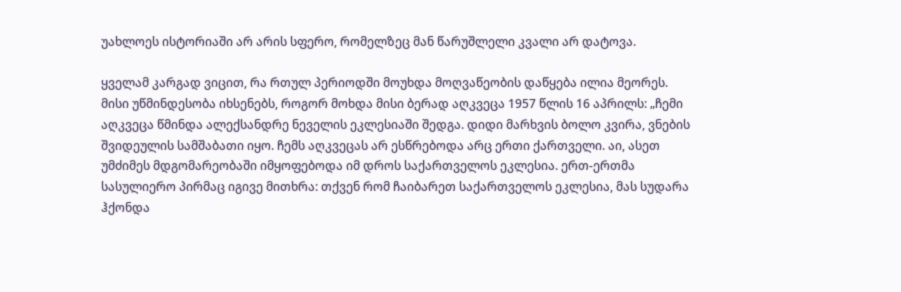უახლოეს ისტორიაში არ არის სფერო, რომელზეც მან წარუშლელი კვალი არ დატოვა.

ყველამ კარგად ვიცით, რა რთულ პერიოდში მოუხდა მოღვაწეობის დაწყება ილია მეორეს. მისი უწმინდესობა იხსენებს, როგორ მოხდა მისი ბერად აღკვეცა 1957 წლის 16 აპრილს: „ჩემი აღკვეცა წმინდა ალექსანდრე ნეველის ეკლესიაში შედგა. დიდი მარხვის ბოლო კვირა, ვნების შვიდეულის სამშაბათი იყო. ჩემს აღკვეცას არ ესწრებოდა არც ერთი ქართველი. აი, ასეთ უმძიმეს მდგომარეობაში იმყოფებოდა იმ დროს საქართველოს ეკლესია. ერთ-ერთმა სასულიერო პირმაც იგივე მითხრა: თქვენ რომ ჩაიბარეთ საქართველოს ეკლესია, მას სუდარა ჰქონდა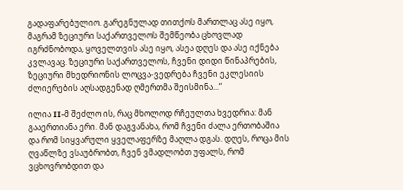გადაფარებულიო. გარეგნულად თითქოს მართლაც ასე იყო, მაგრამ ზეციური საქართველოს შემწეობა ცხოვლად იგრძნობოდა, ყოველთვის ასე იყო, ასეა დღეს და ასე იქნება კვლავაც. ზეციური საქართველოს, ჩვენი დიდი წინაპრების, ზეციური მხედრიონის ლოცვა-ვედრება ჩვენი ეკლესიის ძლიერების აღსადგენად ღმერთმა შეისმინა...“

ილია II-მ შეძლო ის, რაც მხოლოდ რჩეულთა ხვედრია: მან გააერთიანა ერი. მან დაგვანახა, რომ ჩვენი ძალა ერთობაშია და რომ სიყვარული ყველაფერზე მაღლა დგას. დღეს, როცა მის ღვაწლზე ვსაუბრობთ, ჩვენ ვმადლობთ უფალს, რომ ვცხოვრობდით და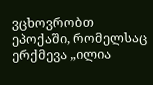ვცხოვრობთ ეპოქაში, რომელსაც ერქმევა „ილია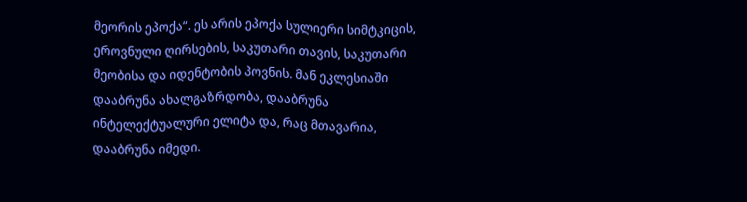მეორის ეპოქა“. ეს არის ეპოქა სულიერი სიმტკიცის, ეროვნული ღირსების, საკუთარი თავის, საკუთარი მეობისა და იდენტობის პოვნის. მან ეკლესიაში დააბრუნა ახალგაზრდობა, დააბრუნა ინტელექტუალური ელიტა და, რაც მთავარია, დააბრუნა იმედი.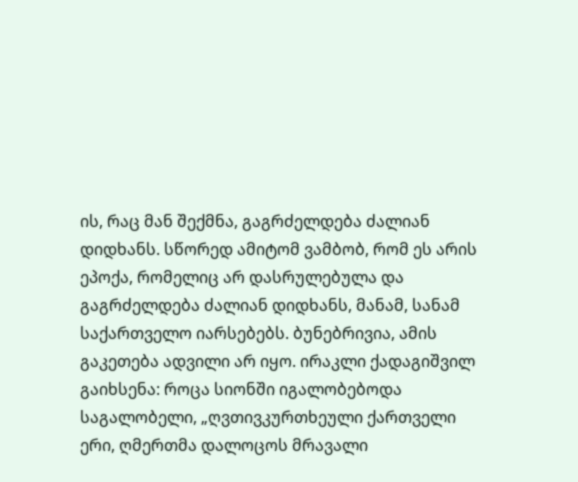ის, რაც მან შექმნა, გაგრძელდება ძალიან დიდხანს. სწორედ ამიტომ ვამბობ, რომ ეს არის ეპოქა, რომელიც არ დასრულებულა და გაგრძელდება ძალიან დიდხანს, მანამ, სანამ საქართველო იარსებებს. ბუნებრივია, ამის გაკეთება ადვილი არ იყო. ირაკლი ქადაგიშვილ გაიხსენა: როცა სიონში იგალობებოდა საგალობელი, „ღვთივკურთხეული ქართველი ერი, ღმერთმა დალოცოს მრავალი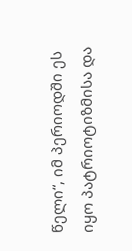წელი“, იმ პერიოდში ეს იყო პატრიოტიზმისა და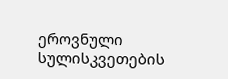ეროვნული სულისკვეთების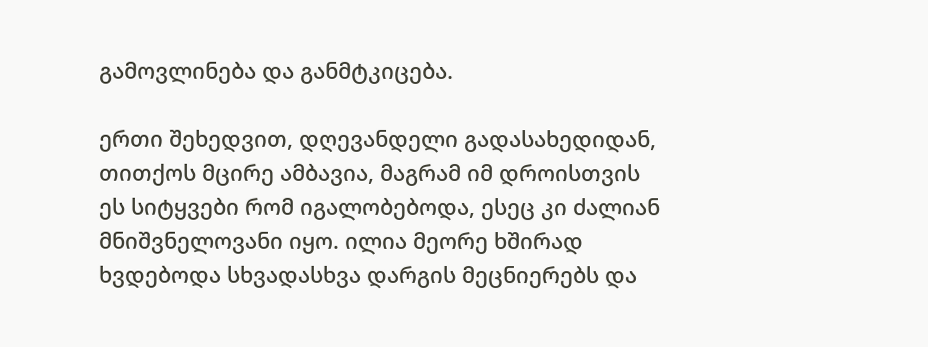გამოვლინება და განმტკიცება.

ერთი შეხედვით, დღევანდელი გადასახედიდან, თითქოს მცირე ამბავია, მაგრამ იმ დროისთვის ეს სიტყვები რომ იგალობებოდა, ესეც კი ძალიან მნიშვნელოვანი იყო. ილია მეორე ხშირად ხვდებოდა სხვადასხვა დარგის მეცნიერებს და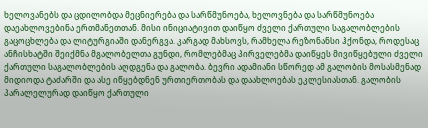ხელოვანებს და ცდილობდა მეცნიერება და სარწმუნოება, ხელოვნება და სარწმუნოება დაეახლოვებინა ერთმანეთთან. მისი ინიციატივით დაიწყო ძველი ქართული საგალობლების გაცოცხლება და ლიტურგიაში დანერგვა. კარგად მახსოვს, რამხელა რეზონანსი ჰქონდა, როდესაც ანჩისხატში შეიქმნა მგალობელთა გუნდი, რომლებმაც პირველებმა დაიწყეს მივიწყებული ძველი ქართული საგალობლების აღდგენა და გალობა. ბევრი ადამიანი სწორედ ამ გალობის მოსასმენად მიდიოდა ტაძარში და ასე იწყებდნენ ურთიერთობას და დაახლოებას ეკლესიასთან. გალობის პარალელურად დაიწყო ქართული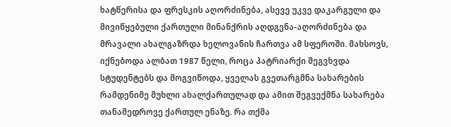ხატწერისა და ფრესკის აღორძინება, ასევე უკვე დაკარგული და მივიწყებული ქართული მინანქრის აღდგენა-აღორძინება და მრავალი ახალგაზრდა ხელოვანის ჩართვა ამ სფეროში. მახსოვს, იქნებოდა ალბათ 1987 წელი, როცა პატრიარქი შეგვხვდა სტუდენტებს და მოგვიწოდა, ყველას გვეთარგმნა სახარების რამდენიმე მუხლი ახალქართულად და ამით შეგვექმნა სახარება თანამედროვე ქართულ ენაზე. რა თქმა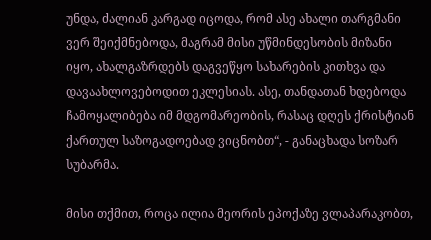უნდა, ძალიან კარგად იცოდა, რომ ასე ახალი თარგმანი ვერ შეიქმნებოდა, მაგრამ მისი უწმინდესობის მიზანი იყო, ახალგაზრდებს დაგვეწყო სახარების კითხვა და დავაახლოვებოდით ეკლესიას. ასე, თანდათან ხდებოდა ჩამოყალიბება იმ მდგომარეობის, რასაც დღეს ქრისტიან ქართულ საზოგადოებად ვიცნობთ“, - განაცხადა სოზარ სუბარმა.

მისი თქმით, როცა ილია მეორის ეპოქაზე ვლაპარაკობთ,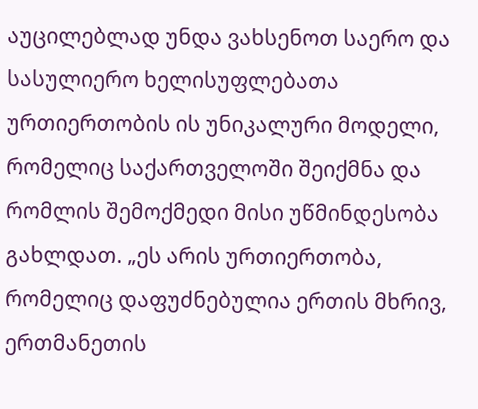აუცილებლად უნდა ვახსენოთ საერო და სასულიერო ხელისუფლებათა ურთიერთობის ის უნიკალური მოდელი, რომელიც საქართველოში შეიქმნა და რომლის შემოქმედი მისი უწმინდესობა გახლდათ. „ეს არის ურთიერთობა, რომელიც დაფუძნებულია ერთის მხრივ, ერთმანეთის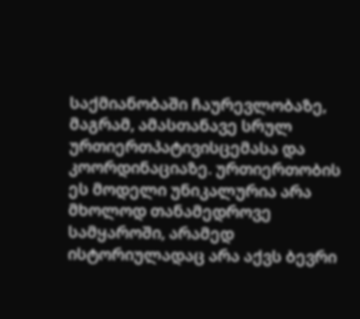საქმიანობაში ჩაურევლობაზე, მაგრამ, ამასთანავე სრულ ურთიერთპატივისცემასა და კოორდინაციაზე. ურთიერთობის ეს მოდელი უნიკალურია არა მხოლოდ თანამედროვე სამყაროში, არამედ ისტორიულადაც არა აქვს ბევრი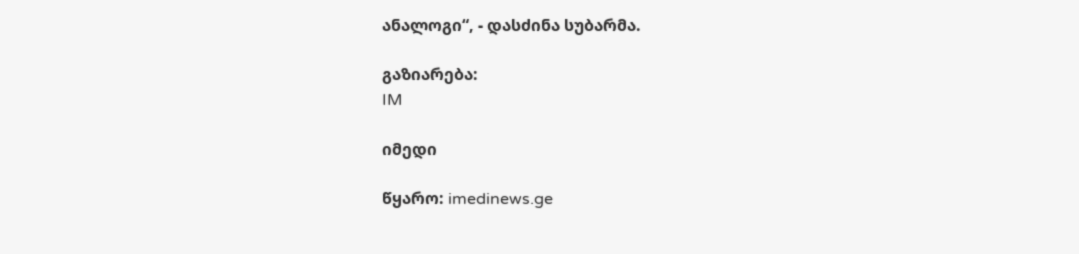ანალოგი“, - დასძინა სუბარმა.

გაზიარება:
IM

იმედი

წყარო: imedinews.ge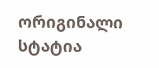ორიგინალი სტატია